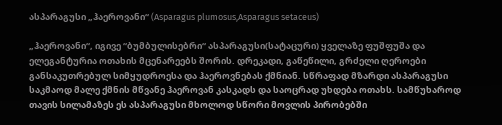ასპარაგუსი „ჰაეროვანი“ (Asparagus plumosus,Asparagus setaceus)

„ჰაეროვანი“, იგივე “ბუმბულისებრი“ ასპარაგუსი(სატაცური) ყველაზე ფუშფუშა და ელეგანტურია ოთახის მცენარეებს შორის. დრეკადი, გაწეწილი, გრძელი ღეროები განსაკუთრებულ სიმყუდროესა და ჰაეროვნებას ქმნიან. სწრაფად მზარდი ასპარაგუსი საკმაოდ მალე ქმნის მწვანე ჰაეროვან კასკადს და საოცრად უხდება ოთახს. სამწუხაროდ თავის სილამაზეს ეს ასპარაგუსი მხოლოდ სწორი მოვლის პირობებში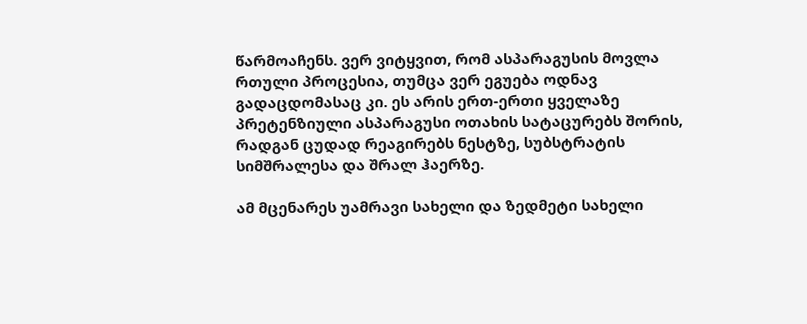წარმოაჩენს. ვერ ვიტყვით, რომ ასპარაგუსის მოვლა რთული პროცესია, თუმცა ვერ ეგუება ოდნავ გადაცდომასაც კი. ეს არის ერთ-ერთი ყველაზე პრეტენზიული ასპარაგუსი ოთახის სატაცურებს შორის, რადგან ცუდად რეაგირებს ნესტზე, სუბსტრატის სიმშრალესა და შრალ ჰაერზე.

ამ მცენარეს უამრავი სახელი და ზედმეტი სახელი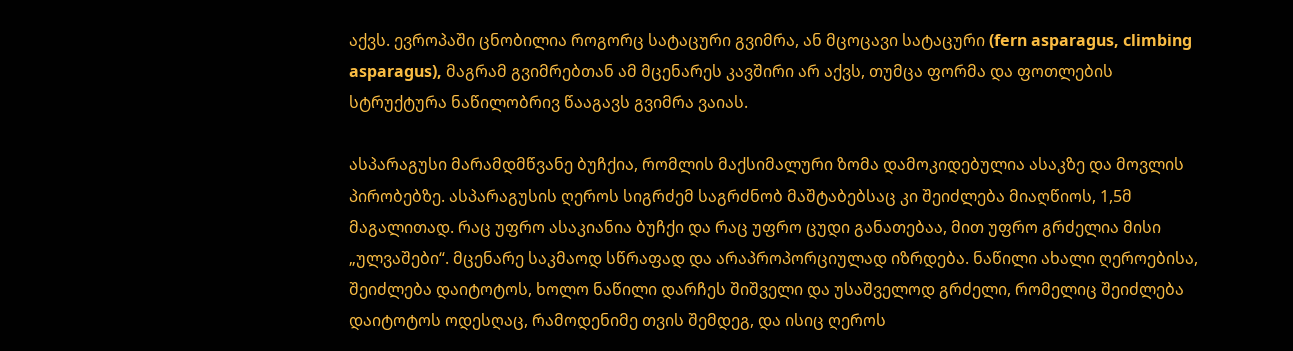აქვს. ევროპაში ცნობილია როგორც სატაცური გვიმრა, ან მცოცავი სატაცური (fern asparagus, climbing asparagus), მაგრამ გვიმრებთან ამ მცენარეს კავშირი არ აქვს, თუმცა ფორმა და ფოთლების სტრუქტურა ნაწილობრივ წააგავს გვიმრა ვაიას.

ასპარაგუსი მარამდმწვანე ბუჩქია, რომლის მაქსიმალური ზომა დამოკიდებულია ასაკზე და მოვლის პირობებზე. ასპარაგუსის ღეროს სიგრძემ საგრძნობ მაშტაბებსაც კი შეიძლება მიაღწიოს, 1,5მ მაგალითად. რაც უფრო ასაკიანია ბუჩქი და რაც უფრო ცუდი განათებაა, მით უფრო გრძელია მისი „ულვაშები“. მცენარე საკმაოდ სწრაფად და არაპროპორციულად იზრდება. ნაწილი ახალი ღეროებისა, შეიძლება დაიტოტოს, ხოლო ნაწილი დარჩეს შიშველი და უსაშველოდ გრძელი, რომელიც შეიძლება დაიტოტოს ოდესღაც, რამოდენიმე თვის შემდეგ, და ისიც ღეროს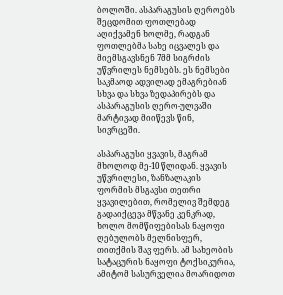ბოლოში. ასპარაგუსის ღეროებს შეცდომით ფოთლებად აღიქვამენ ხოლმე, რადგან ფოთლებმა სახე იცვალეს და მიემსგავსნენ 7მმ სიგრძის უწვრილეს ნემსებს. ეს ნემსები საკმაოდ ადვილად ემაგრებიან სხვა და სხვა ზედაპირებს და ასპარაგუსის ღერო-ულვაში მარტივად მიიწევს წინ, სივრცეში.

ასპარაგუსი ყვავის, მაგრამ მხოლოდ მე-10 წლიდან. ყვავის უწვრილესი, ზანზალაკის ფორმის მსგავსი თეთრი ყვავილებით, რომელივ შემდეგ გადაიქცევა მწვანე კენკრად, ხოლო მომწიფებისას ნაყოფი ღებულობს მელნისფერ, თითქმის შავ ფერს. ამ სახეობის სატაცურის ნაყოფი ტოქსიკურია, ამიტომ სასურველია მოარიდოთ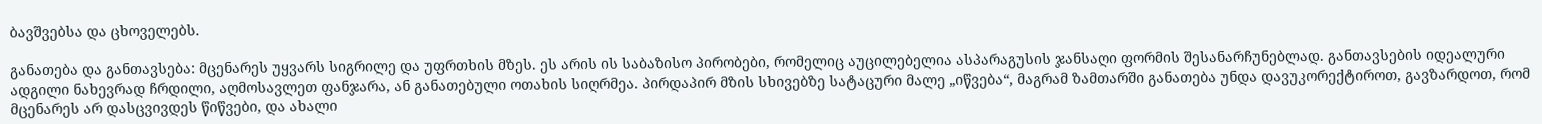ბავშვებსა და ცხოველებს.

განათება და განთავსება: მცენარეს უყვარს სიგრილე და უფრთხის მზეს. ეს არის ის საბაზისო პირობები, რომელიც აუცილებელია ასპარაგუსის ჯანსაღი ფორმის შესანარჩუნებლად. განთავსების იდეალური ადგილი ნახევრად ჩრდილი, აღმოსავლეთ ფანჯარა, ან განათებული ოთახის სიღრმეა. პირდაპირ მზის სხივებზე სატაცური მალე „იწვება“, მაგრამ ზამთარში განათება უნდა დავუკორექტიროთ, გავზარდოთ, რომ მცენარეს არ დასცვივდეს წიწვები, და ახალი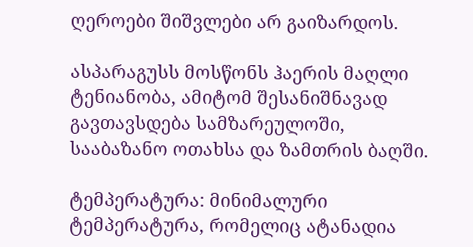ღეროები შიშვლები არ გაიზარდოს.

ასპარაგუსს მოსწონს ჰაერის მაღლი ტენიანობა, ამიტომ შესანიშნავად გავთავსდება სამზარეულოში, სააბაზანო ოთახსა და ზამთრის ბაღში.

ტემპერატურა: მინიმალური ტემპერატურა, რომელიც ატანადია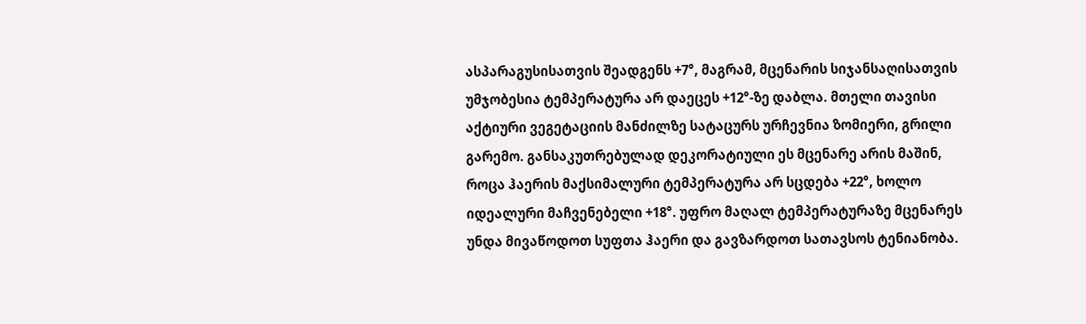ასპარაგუსისათვის შეადგენს +7°, მაგრამ, მცენარის სიჯანსაღისათვის უმჯობესია ტემპერატურა არ დაეცეს +12°-ზე დაბლა. მთელი თავისი აქტიური ვეგეტაციის მანძილზე სატაცურს ურჩევნია ზომიერი, გრილი გარემო. განსაკუთრებულად დეკორატიული ეს მცენარე არის მაშინ, როცა ჰაერის მაქსიმალური ტემპერატურა არ სცდება +22°, ხოლო იდეალური მაჩვენებელი +18°. უფრო მაღალ ტემპერატურაზე მცენარეს უნდა მივაწოდოთ სუფთა ჰაერი და გავზარდოთ სათავსოს ტენიანობა.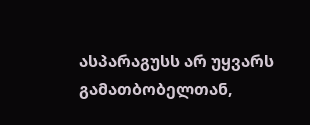ასპარაგუსს არ უყვარს გამათბობელთან,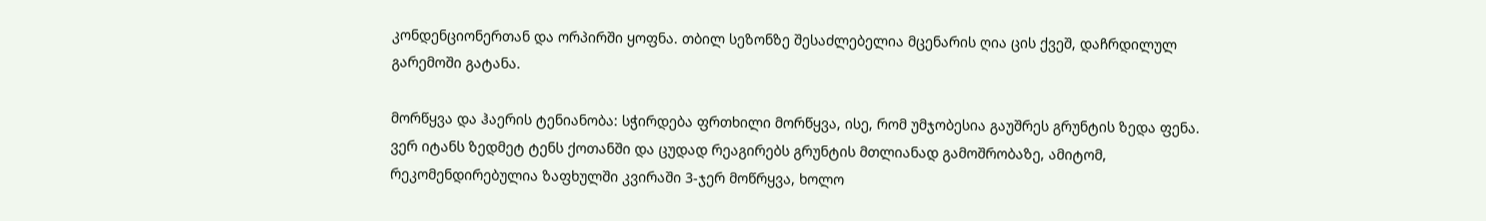კონდენციონერთან და ორპირში ყოფნა. თბილ სეზონზე შესაძლებელია მცენარის ღია ცის ქვეშ, დაჩრდილულ გარემოში გატანა.

მორწყვა და ჰაერის ტენიანობა: სჭირდება ფრთხილი მორწყვა, ისე, რომ უმჯობესია გაუშრეს გრუნტის ზედა ფენა. ვერ იტანს ზედმეტ ტენს ქოთანში და ცუდად რეაგირებს გრუნტის მთლიანად გამოშრობაზე, ამიტომ, რეკომენდირებულია ზაფხულში კვირაში 3-ჯერ მოწრყვა, ხოლო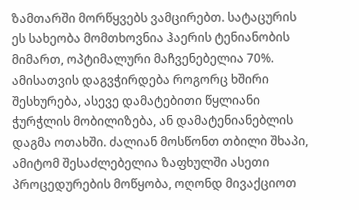ზამთარში მორწყვებს ვამცირებთ. სატაცურის ეს სახეობა მომთხოვნია ჰაერის ტენიანობის მიმართ, ოპტიმალური მაჩვენებელია 70%. ამისათვის დაგვჭირდება როგორც ხშირი შესხურება, ასევე დამატებითი წყლიანი ჭურჭლის მობილიზება, ან დამატენიანებლის დაგმა ოთახში. ძალიან მოსწონთ თბილი შხაპი, ამიტომ შესაძლებელია ზაფხულში ასეთი პროცედურების მოწყობა, ოღონდ მივაქციოთ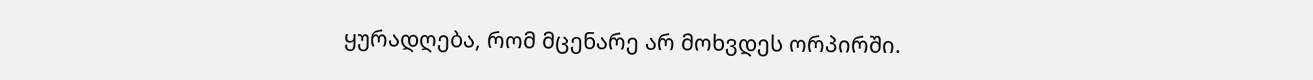ყურადღება, რომ მცენარე არ მოხვდეს ორპირში.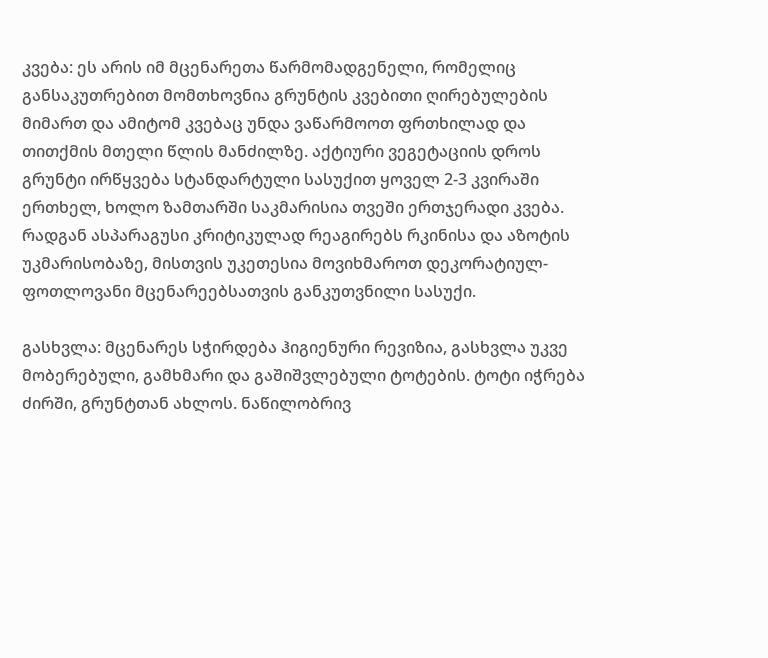კვება: ეს არის იმ მცენარეთა წარმომადგენელი, რომელიც განსაკუთრებით მომთხოვნია გრუნტის კვებითი ღირებულების მიმართ და ამიტომ კვებაც უნდა ვაწარმოოთ ფრთხილად და თითქმის მთელი წლის მანძილზე. აქტიური ვეგეტაციის დროს გრუნტი ირწყვება სტანდარტული სასუქით ყოველ 2-3 კვირაში ერთხელ, ხოლო ზამთარში საკმარისია თვეში ერთჯერადი კვება. რადგან ასპარაგუსი კრიტიკულად რეაგირებს რკინისა და აზოტის უკმარისობაზე, მისთვის უკეთესია მოვიხმაროთ დეკორატიულ-ფოთლოვანი მცენარეებსათვის განკუთვნილი სასუქი.

გასხვლა: მცენარეს სჭირდება ჰიგიენური რევიზია, გასხვლა უკვე მობერებული, გამხმარი და გაშიშვლებული ტოტების. ტოტი იჭრება ძირში, გრუნტთან ახლოს. ნაწილობრივ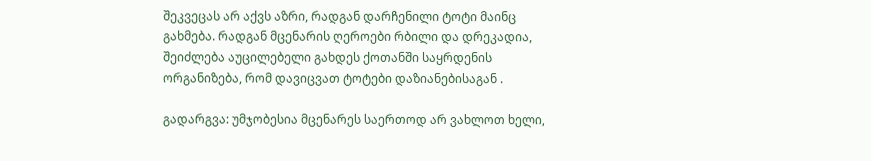შეკვეცას არ აქვს აზრი, რადგან დარჩენილი ტოტი მაინც გახმება. რადგან მცენარის ღეროები რბილი და დრეკადია, შეიძლება აუცილებელი გახდეს ქოთანში საყრდენის ორგანიზება, რომ დავიცვათ ტოტები დაზიანებისაგან .

გადარგვა: უმჯობესია მცენარეს საერთოდ არ ვახლოთ ხელი,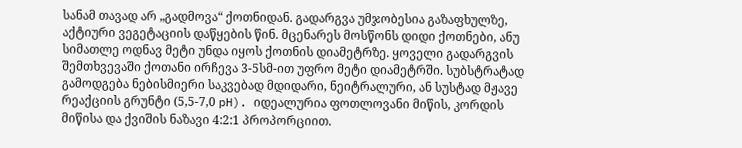სანამ თავად არ „გადმოვა“ ქოთნიდან. გადარგვა უმჯობესია გაზაფხულზე, აქტიური ვეგეტაციის დაწყების წინ. მცენარეს მოსწონს დიდი ქოთნები, ანუ სიმათლე ოდნავ მეტი უნდა იყოს ქოთნის დიამეტრზე. ყოველი გადარგვის შემთხვევაში ქოთანი ირჩევა 3-5სმ-ით უფრო მეტი დიამეტრში. სუბსტრატად გამოდგება ნებისმიერი საკვებად მდიდარი, ნეიტრალური, ან სუსტად მჟავე რეაქციის გრუნტი (5,5-7,0 pH). იდეალურია ფოთლოვანი მიწის, კორდის მიწისა და ქვიშის ნაზავი 4:2:1 პროპორციით.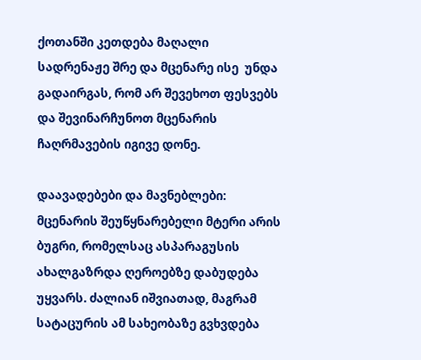ქოთანში კეთდება მაღალი სადრენაჟე შრე და მცენარე ისე  უნდა გადაირგას, რომ არ შევეხოთ ფესვებს და შევინარჩუნოთ მცენარის ჩაღრმავების იგივე დონე.

დაავადებები და მავნებლები:  მცენარის შეუწყნარებელი მტერი არის ბუგრი, რომელსაც ასპარაგუსის ახალგაზრდა ღეროებზე დაბუდება უყვარს. ძალიან იშვიათად, მაგრამ სატაცურის ამ სახეობაზე გვხვდება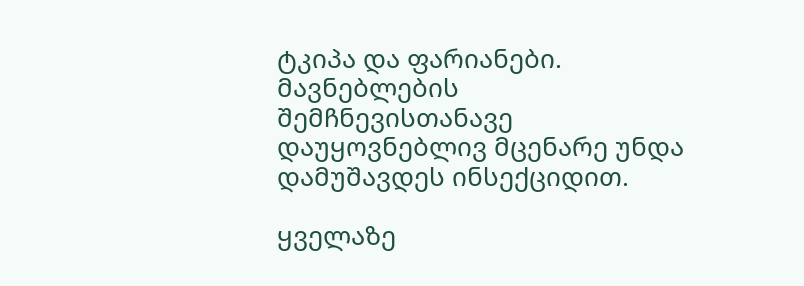ტკიპა და ფარიანები. მავნებლების შემჩნევისთანავე დაუყოვნებლივ მცენარე უნდა დამუშავდეს ინსექციდით.

ყველაზე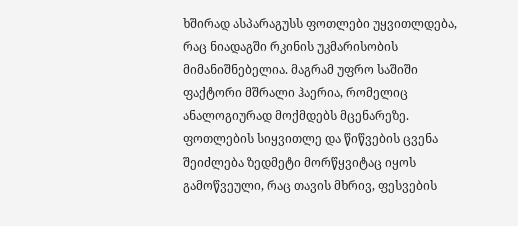ხშირად ასპარაგუსს ფოთლები უყვითლდება, რაც ნიადაგში რკინის უკმარისობის მიმანიშნებელია. მაგრამ უფრო საშიში ფაქტორი მშრალი ჰაერია, რომელიც ანალოგიურად მოქმდებს მცენარეზე. ფოთლების სიყვითლე და წიწვების ცვენა შეიძლება ზედმეტი მორწყვიტაც იყოს გამოწვეული, რაც თავის მხრივ, ფესვების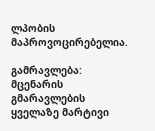ლპობის მაპროვოცირებელია.

გამრავლება: მცენარის გმარავლების ყველაზე მარტივი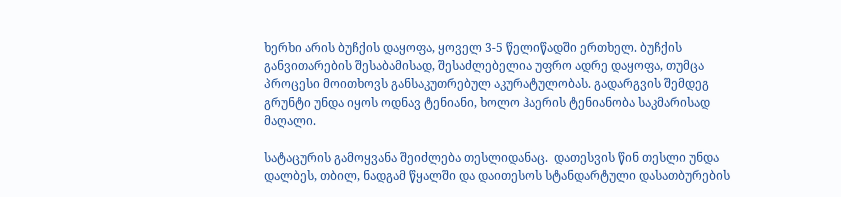ხერხი არის ბუჩქის დაყოფა, ყოველ 3-5 წელიწადში ერთხელ. ბუჩქის განვითარების შესაბამისად, შესაძლებელია უფრო ადრე დაყოფა, თუმცა პროცესი მოითხოვს განსაკუთრებულ აკურატულობას. გადარგვის შემდეგ გრუნტი უნდა იყოს ოდნავ ტენიანი, ხოლო ჰაერის ტენიანობა საკმარისად მაღალი.

სატაცურის გამოყვანა შეიძლება თესლიდანაც.  დათესვის წინ თესლი უნდა დალბეს, თბილ, ნადგამ წყალში და დაითესოს სტანდარტული დასათბურების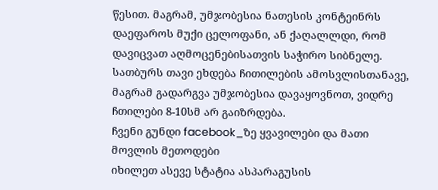წესით. მაგრამ, უმჯობესია ნათესის კონტეინრს დაეფაროს მუქი ცელოფანი, ან ქაღალლდი, რომ დავიცვათ აღმოცენებისათვის საჭირო სიბნელე. სათბურს თავი ეხდება ჩითილების ამოსვლისთანავე, მაგრამ გადარგვა უმჯობესია დავაყოვნოთ, ვიდრე ჩთილები 8-10სმ არ გაიზრდება.
ჩვენი გუნდი facebook_ზე ყვავილები და მათი მოვლის მეთოდები
იხილეთ ასევე სტატია ასპარაგუსის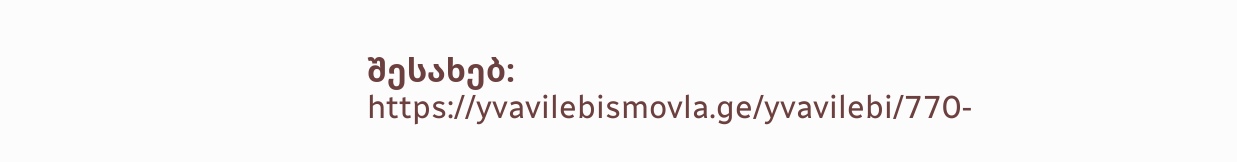შესახებ: https://yvavilebismovla.ge/yvavilebi/770-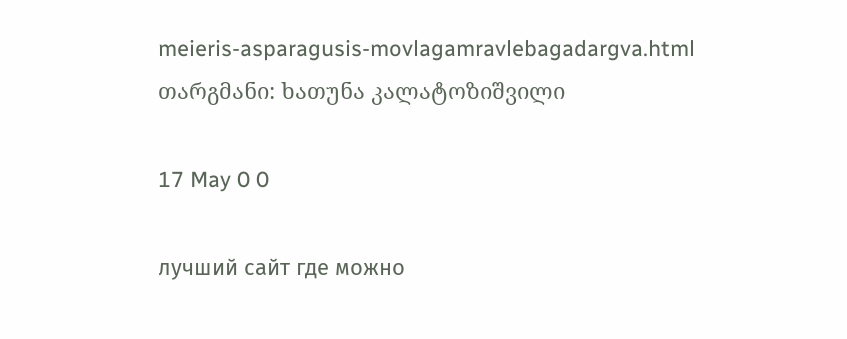meieris-asparagusis-movlagamravlebagadargva.html
თარგმანი: ხათუნა კალატოზიშვილი

17 May 0 0

лучший сайт где можно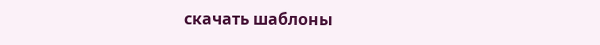скачать шаблоны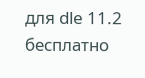для dle 11.2 бесплатно